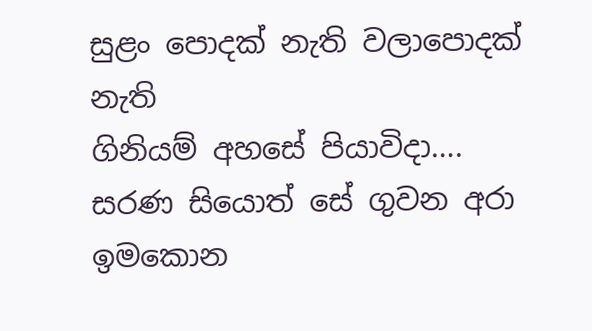සුළං පොදක් නැති වලාපොදක් නැති
ගිනියම් අහසේ පියාවිදා….
සරණ සියොත් සේ ගුවන අරා
ඉමකොන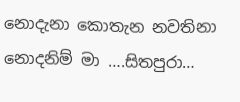නොදැනා කොතැන නවතිනා
නොදනිම් මා ….සිතපුරා…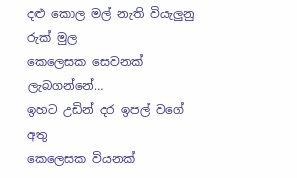දළු කොල මල් නැති වියැලුනු රුක් මුල
කෙලෙසක සෙවනක් ලැබගන්නේ…
ඉහට උඩින් දර ඉපල් වගේ අතු
කෙලෙසක වියනක්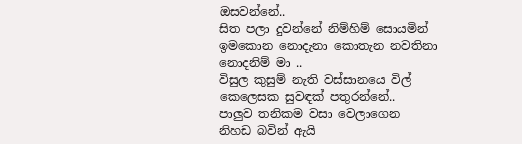ඔසවන්නේ..
සිත පලා දුවන්නේ නිම්හිම් සොයමින්
ඉමකොන නොදැනා කොතැන නවතිනා
නොදනිම් මා ..
විසුල කුසුම් නැති වස්සානයෙ විල්
කෙලෙසක සුවඳක් පතුරන්නේ..
පාලුව තනිකම වසා වෙලාගෙන
නිහඩ බවින් ඇයි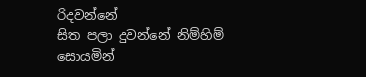රිදවන්නේ
සිත පලා දුවන්නේ නිම්හිම් සොයමින්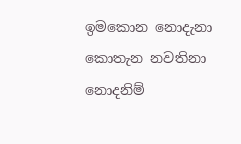ඉමකොන නොදැනා කොතැන නවතිනා
නොදනිම්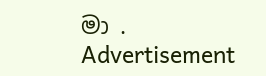මා .
Advertisement